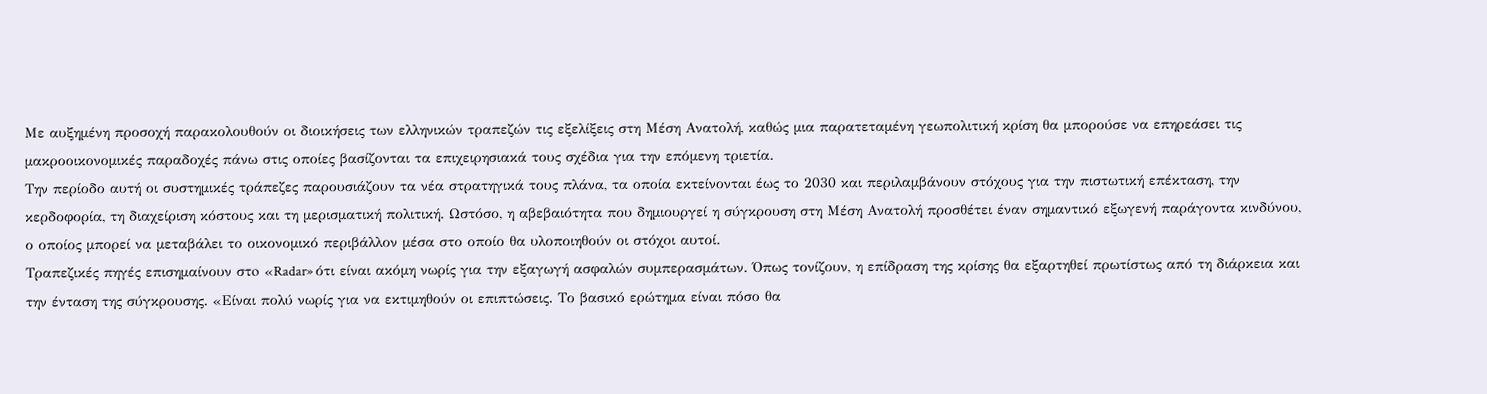Με αυξημένη προσοχή παρακολουθούν οι διοικήσεις των ελληνικών τραπεζών τις εξελίξεις στη Μέση Ανατολή, καθώς μια παρατεταμένη γεωπολιτική κρίση θα μπορούσε να επηρεάσει τις μακροοικονομικές παραδοχές πάνω στις οποίες βασίζονται τα επιχειρησιακά τους σχέδια για την επόμενη τριετία.
Την περίοδο αυτή οι συστημικές τράπεζες παρουσιάζουν τα νέα στρατηγικά τους πλάνα, τα οποία εκτείνονται έως το 2030 και περιλαμβάνουν στόχους για την πιστωτική επέκταση, την κερδοφορία, τη διαχείριση κόστους και τη μερισματική πολιτική. Ωστόσο, η αβεβαιότητα που δημιουργεί η σύγκρουση στη Μέση Ανατολή προσθέτει έναν σημαντικό εξωγενή παράγοντα κινδύνου, ο οποίος μπορεί να μεταβάλει το οικονομικό περιβάλλον μέσα στο οποίο θα υλοποιηθούν οι στόχοι αυτοί.
Τραπεζικές πηγές επισημαίνουν στo «Radar» ότι είναι ακόμη νωρίς για την εξαγωγή ασφαλών συμπερασμάτων. Όπως τονίζουν, η επίδραση της κρίσης θα εξαρτηθεί πρωτίστως από τη διάρκεια και την ένταση της σύγκρουσης. «Είναι πολύ νωρίς για να εκτιμηθούν οι επιπτώσεις. Το βασικό ερώτημα είναι πόσο θα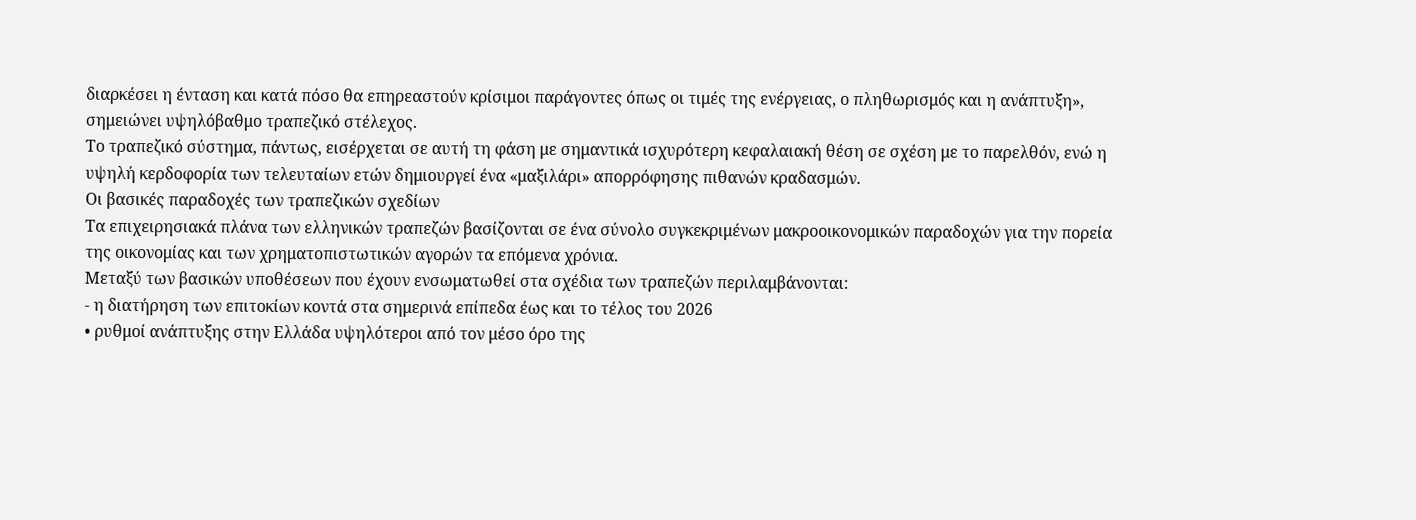διαρκέσει η ένταση και κατά πόσο θα επηρεαστούν κρίσιμοι παράγοντες όπως οι τιμές της ενέργειας, ο πληθωρισμός και η ανάπτυξη», σημειώνει υψηλόβαθμο τραπεζικό στέλεχος.
Το τραπεζικό σύστημα, πάντως, εισέρχεται σε αυτή τη φάση με σημαντικά ισχυρότερη κεφαλαιακή θέση σε σχέση με το παρελθόν, ενώ η υψηλή κερδοφορία των τελευταίων ετών δημιουργεί ένα «μαξιλάρι» απορρόφησης πιθανών κραδασμών.
Οι βασικές παραδοχές των τραπεζικών σχεδίων
Τα επιχειρησιακά πλάνα των ελληνικών τραπεζών βασίζονται σε ένα σύνολο συγκεκριμένων μακροοικονομικών παραδοχών για την πορεία της οικονομίας και των χρηματοπιστωτικών αγορών τα επόμενα χρόνια.
Μεταξύ των βασικών υποθέσεων που έχουν ενσωματωθεί στα σχέδια των τραπεζών περιλαμβάνονται:
- η διατήρηση των επιτοκίων κοντά στα σημερινά επίπεδα έως και το τέλος του 2026
• ρυθμοί ανάπτυξης στην Ελλάδα υψηλότεροι από τον μέσο όρο της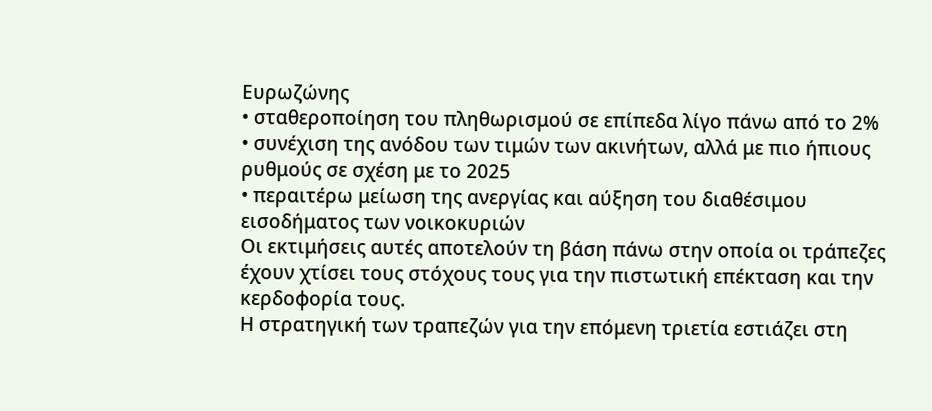Ευρωζώνης
• σταθεροποίηση του πληθωρισμού σε επίπεδα λίγο πάνω από το 2%
• συνέχιση της ανόδου των τιμών των ακινήτων, αλλά με πιο ήπιους ρυθμούς σε σχέση με το 2025
• περαιτέρω μείωση της ανεργίας και αύξηση του διαθέσιμου εισοδήματος των νοικοκυριών
Οι εκτιμήσεις αυτές αποτελούν τη βάση πάνω στην οποία οι τράπεζες έχουν χτίσει τους στόχους τους για την πιστωτική επέκταση και την κερδοφορία τους.
Η στρατηγική των τραπεζών για την επόμενη τριετία εστιάζει στη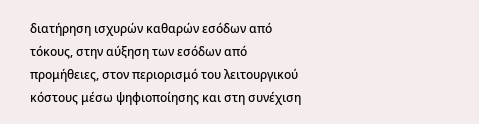διατήρηση ισχυρών καθαρών εσόδων από τόκους, στην αύξηση των εσόδων από προμήθειες, στον περιορισμό του λειτουργικού κόστους μέσω ψηφιοποίησης και στη συνέχιση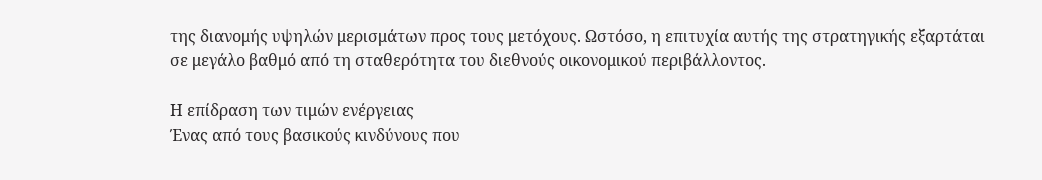της διανομής υψηλών μερισμάτων προς τους μετόχους. Ωστόσο, η επιτυχία αυτής της στρατηγικής εξαρτάται σε μεγάλο βαθμό από τη σταθερότητα του διεθνούς οικονομικού περιβάλλοντος.

Η επίδραση των τιμών ενέργειας
Ένας από τους βασικούς κινδύνους που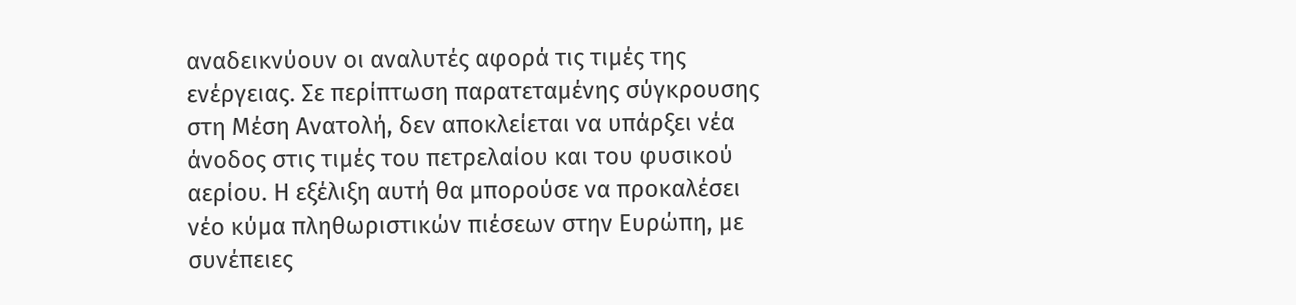αναδεικνύουν οι αναλυτές αφορά τις τιμές της ενέργειας. Σε περίπτωση παρατεταμένης σύγκρουσης στη Μέση Ανατολή, δεν αποκλείεται να υπάρξει νέα άνοδος στις τιμές του πετρελαίου και του φυσικού αερίου. Η εξέλιξη αυτή θα μπορούσε να προκαλέσει νέο κύμα πληθωριστικών πιέσεων στην Ευρώπη, με συνέπειες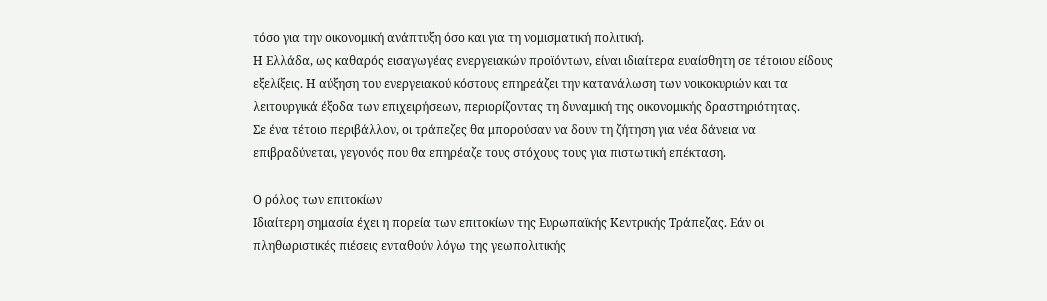τόσο για την οικονομική ανάπτυξη όσο και για τη νομισματική πολιτική.
Η Ελλάδα, ως καθαρός εισαγωγέας ενεργειακών προϊόντων, είναι ιδιαίτερα ευαίσθητη σε τέτοιου είδους εξελίξεις. Η αύξηση του ενεργειακού κόστους επηρεάζει την κατανάλωση των νοικοκυριών και τα λειτουργικά έξοδα των επιχειρήσεων, περιορίζοντας τη δυναμική της οικονομικής δραστηριότητας.
Σε ένα τέτοιο περιβάλλον, οι τράπεζες θα μπορούσαν να δουν τη ζήτηση για νέα δάνεια να επιβραδύνεται, γεγονός που θα επηρέαζε τους στόχους τους για πιστωτική επέκταση.

Ο ρόλος των επιτοκίων
Ιδιαίτερη σημασία έχει η πορεία των επιτοκίων της Ευρωπαϊκής Κεντρικής Τράπεζας. Εάν οι πληθωριστικές πιέσεις ενταθούν λόγω της γεωπολιτικής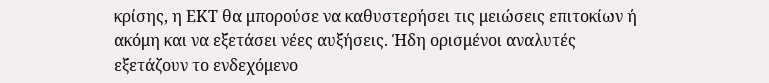κρίσης, η ΕΚΤ θα μπορούσε να καθυστερήσει τις μειώσεις επιτοκίων ή ακόμη και να εξετάσει νέες αυξήσεις. Ήδη ορισμένοι αναλυτές εξετάζουν το ενδεχόμενο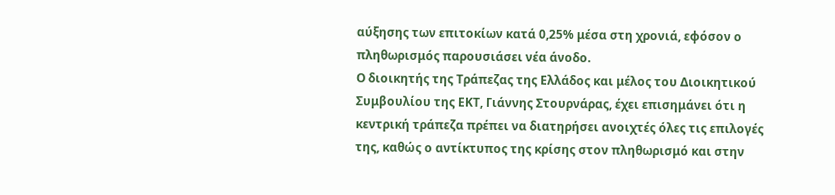αύξησης των επιτοκίων κατά 0,25% μέσα στη χρονιά, εφόσον ο πληθωρισμός παρουσιάσει νέα άνοδο.
Ο διοικητής της Τράπεζας της Ελλάδος και μέλος του Διοικητικού Συμβουλίου της ΕΚΤ, Γιάννης Στουρνάρας, έχει επισημάνει ότι η κεντρική τράπεζα πρέπει να διατηρήσει ανοιχτές όλες τις επιλογές της, καθώς ο αντίκτυπος της κρίσης στον πληθωρισμό και στην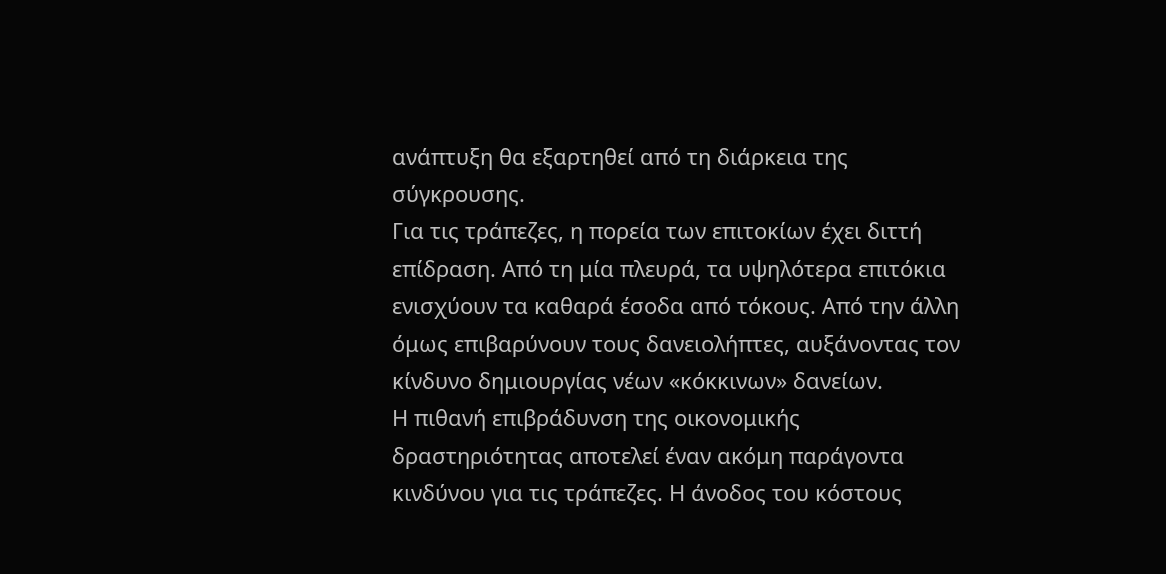ανάπτυξη θα εξαρτηθεί από τη διάρκεια της σύγκρουσης.
Για τις τράπεζες, η πορεία των επιτοκίων έχει διττή επίδραση. Από τη μία πλευρά, τα υψηλότερα επιτόκια ενισχύουν τα καθαρά έσοδα από τόκους. Από την άλλη όμως επιβαρύνουν τους δανειολήπτες, αυξάνοντας τον κίνδυνο δημιουργίας νέων «κόκκινων» δανείων.
Η πιθανή επιβράδυνση της οικονομικής δραστηριότητας αποτελεί έναν ακόμη παράγοντα κινδύνου για τις τράπεζες. Η άνοδος του κόστους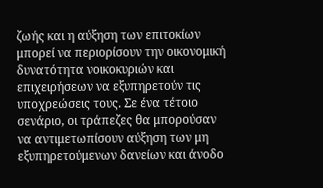ζωής και η αύξηση των επιτοκίων μπορεί να περιορίσουν την οικονομική δυνατότητα νοικοκυριών και επιχειρήσεων να εξυπηρετούν τις υποχρεώσεις τους. Σε ένα τέτοιο σενάριο, οι τράπεζες θα μπορούσαν να αντιμετωπίσουν αύξηση των μη εξυπηρετούμενων δανείων και άνοδο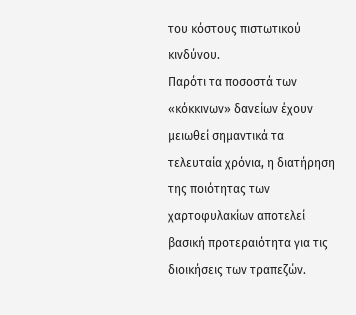του κόστους πιστωτικού κινδύνου.
Παρότι τα ποσοστά των «κόκκινων» δανείων έχουν μειωθεί σημαντικά τα τελευταία χρόνια, η διατήρηση της ποιότητας των χαρτοφυλακίων αποτελεί βασική προτεραιότητα για τις διοικήσεις των τραπεζών.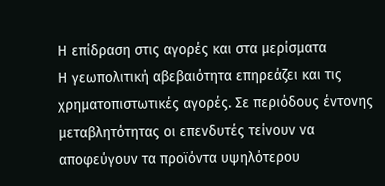Η επίδραση στις αγορές και στα μερίσματα
Η γεωπολιτική αβεβαιότητα επηρεάζει και τις χρηματοπιστωτικές αγορές. Σε περιόδους έντονης μεταβλητότητας οι επενδυτές τείνουν να αποφεύγουν τα προϊόντα υψηλότερου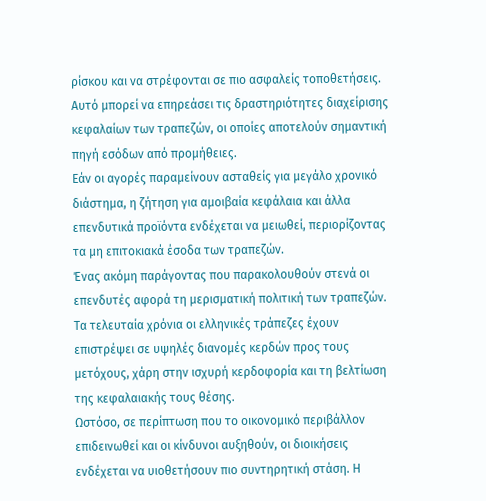ρίσκου και να στρέφονται σε πιο ασφαλείς τοποθετήσεις. Αυτό μπορεί να επηρεάσει τις δραστηριότητες διαχείρισης κεφαλαίων των τραπεζών, οι οποίες αποτελούν σημαντική πηγή εσόδων από προμήθειες.
Εάν οι αγορές παραμείνουν ασταθείς για μεγάλο χρονικό διάστημα, η ζήτηση για αμοιβαία κεφάλαια και άλλα επενδυτικά προϊόντα ενδέχεται να μειωθεί, περιορίζοντας τα μη επιτοκιακά έσοδα των τραπεζών.
Ένας ακόμη παράγοντας που παρακολουθούν στενά οι επενδυτές αφορά τη μερισματική πολιτική των τραπεζών. Τα τελευταία χρόνια οι ελληνικές τράπεζες έχουν επιστρέψει σε υψηλές διανομές κερδών προς τους μετόχους, χάρη στην ισχυρή κερδοφορία και τη βελτίωση της κεφαλαιακής τους θέσης.
Ωστόσο, σε περίπτωση που το οικονομικό περιβάλλον επιδεινωθεί και οι κίνδυνοι αυξηθούν, οι διοικήσεις ενδέχεται να υιοθετήσουν πιο συντηρητική στάση. Η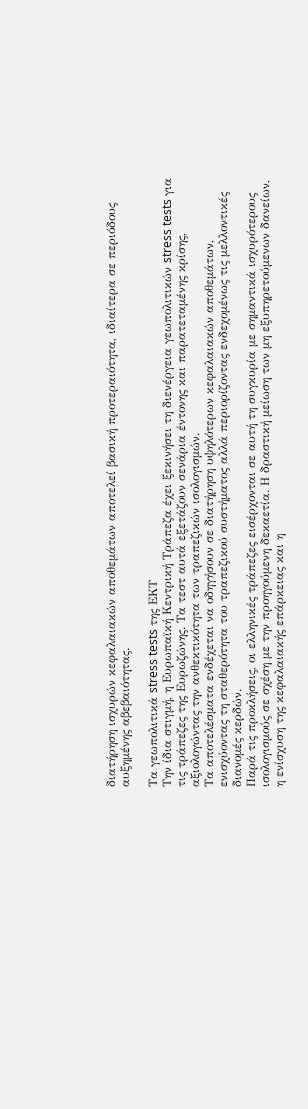διατήρηση ισχυρών κεφαλαιακών αποθεμάτων αποτελεί βασική προτεραιότητα, ιδιαίτερα σε περιόδους αυξημένης αβεβαιότητας.

Τα γεωπολιτικά stress tests της ΕΚΤ
Την ίδια στιγμή, η Ευρωπαϊκή Κεντρική Τράπεζα έχει ξεκινήσει τη διενέργεια γεωπολιτικών stress tests για τις τράπεζες της Ευρωζώνης. Τα τεστ αυτά εξετάζουν σενάρια έντονης και παρατεταμένης κρίσης, αξιολογώντας την ανθεκτικότητα των τραπεζικών ισολογισμών.
Τα αποτελέσματα ενδέχεται να οδηγήσουν σε διατήρηση υψηλότερων κεφαλαιακών αποθεμάτων, ενισχύοντας τη σταθερότητα του τραπεζικού συστήματος αλλά περιορίζοντας ενδεχομένως τις μελλοντικές διανομές κερδών.
Παρά τις προκλήσεις, οι ελληνικές τράπεζες εισέρχονται σε αυτή τη συγκυρία με σημαντικά ισχυρότερους ισολογισμούς σε σχέση με την προηγούμενη δεκαετία. Η δραστική μείωση των μη εξυπηρετούμενων δανείων, η ενίσχυση της κεφαλαιακής επάρκειας και η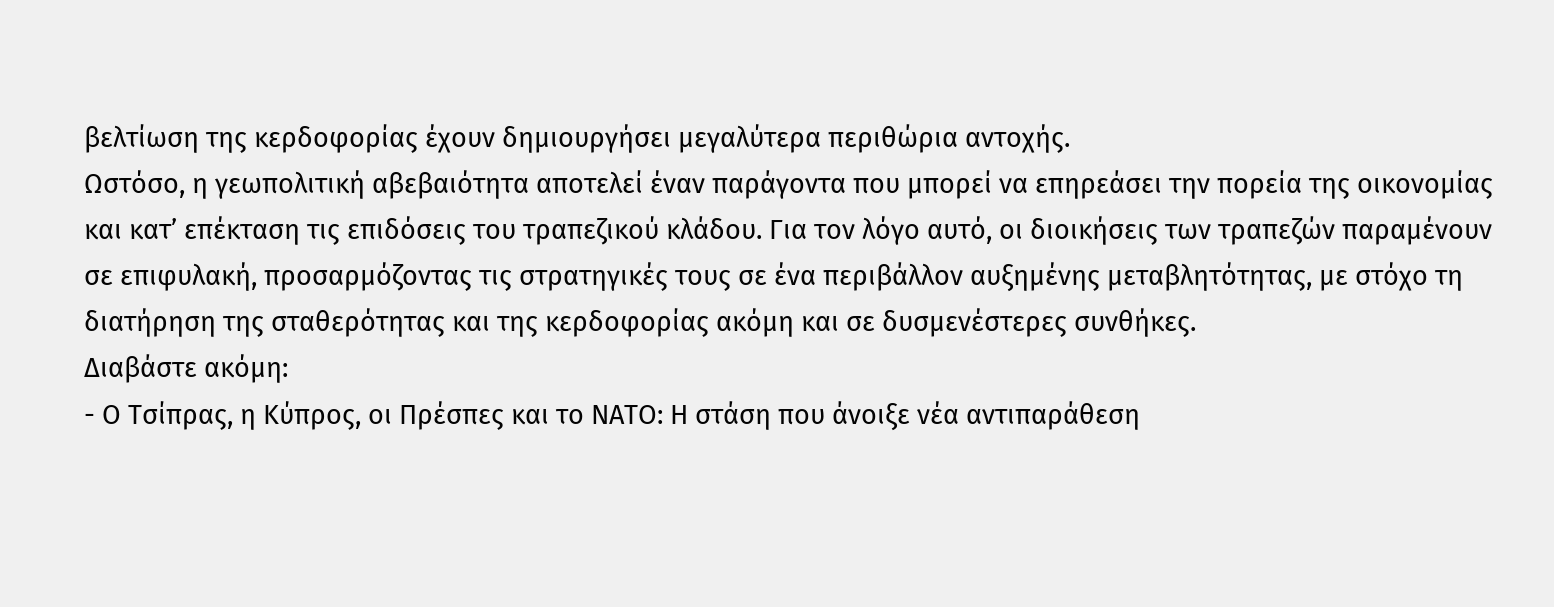βελτίωση της κερδοφορίας έχουν δημιουργήσει μεγαλύτερα περιθώρια αντοχής.
Ωστόσο, η γεωπολιτική αβεβαιότητα αποτελεί έναν παράγοντα που μπορεί να επηρεάσει την πορεία της οικονομίας και κατ’ επέκταση τις επιδόσεις του τραπεζικού κλάδου. Για τον λόγο αυτό, οι διοικήσεις των τραπεζών παραμένουν σε επιφυλακή, προσαρμόζοντας τις στρατηγικές τους σε ένα περιβάλλον αυξημένης μεταβλητότητας, με στόχο τη διατήρηση της σταθερότητας και της κερδοφορίας ακόμη και σε δυσμενέστερες συνθήκες.
Διαβάστε ακόμη:
- Ο Τσίπρας, η Κύπρος, οι Πρέσπες και το ΝΑΤΟ: Η στάση που άνοιξε νέα αντιπαράθεση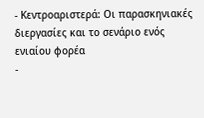- Κεντροαριστερά: Οι παρασκηνιακές διεργασίες και το σενάριο ενός ενιαίου φορέα
-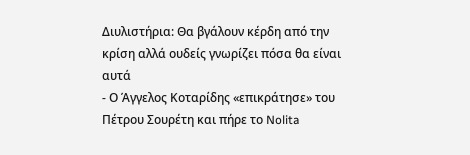Διυλιστήρια: Θα βγάλουν κέρδη από την κρίση αλλά ουδείς γνωρίζει πόσα θα είναι αυτά
- Ο Άγγελος Κοταρίδης «επικράτησε» του Πέτρου Σουρέτη και πήρε το Nolita